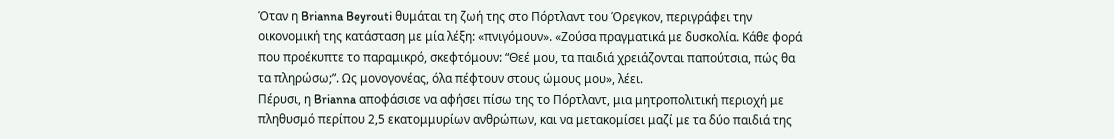Όταν η Brianna Beyrouti θυμάται τη ζωή της στο Πόρτλαντ του Όρεγκον, περιγράφει την οικονομική της κατάσταση με μία λέξη: «πνιγόμουν». «Ζούσα πραγματικά με δυσκολία. Κάθε φορά που προέκυπτε το παραμικρό, σκεφτόμουν: “Θεέ μου, τα παιδιά χρειάζονται παπούτσια, πώς θα τα πληρώσω;”. Ως μονογονέας, όλα πέφτουν στους ώμους μου», λέει.
Πέρυσι, η Brianna αποφάσισε να αφήσει πίσω της το Πόρτλαντ, μια μητροπολιτική περιοχή με πληθυσμό περίπου 2,5 εκατομμυρίων ανθρώπων, και να μετακομίσει μαζί με τα δύο παιδιά της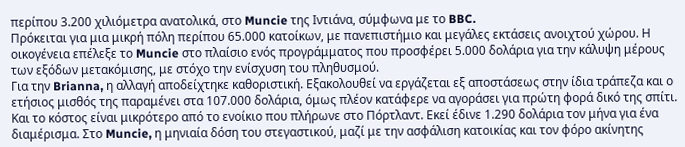περίπου 3.200 χιλιόμετρα ανατολικά, στο Muncie της Ιντιάνα, σύμφωνα με το BBC.
Πρόκειται για μια μικρή πόλη περίπου 65.000 κατοίκων, με πανεπιστήμιο και μεγάλες εκτάσεις ανοιχτού χώρου. Η οικογένεια επέλεξε το Muncie στο πλαίσιο ενός προγράμματος που προσφέρει 5.000 δολάρια για την κάλυψη μέρους των εξόδων μετακόμισης, με στόχο την ενίσχυση του πληθυσμού.
Για την Brianna, η αλλαγή αποδείχτηκε καθοριστική. Εξακολουθεί να εργάζεται εξ αποστάσεως στην ίδια τράπεζα και ο ετήσιος μισθός της παραμένει στα 107.000 δολάρια, όμως πλέον κατάφερε να αγοράσει για πρώτη φορά δικό της σπίτι. Και το κόστος είναι μικρότερο από το ενοίκιο που πλήρωνε στο Πόρτλαντ. Εκεί έδινε 1.290 δολάρια τον μήνα για ένα διαμέρισμα. Στο Muncie, η μηνιαία δόση του στεγαστικού, μαζί με την ασφάλιση κατοικίας και τον φόρο ακίνητης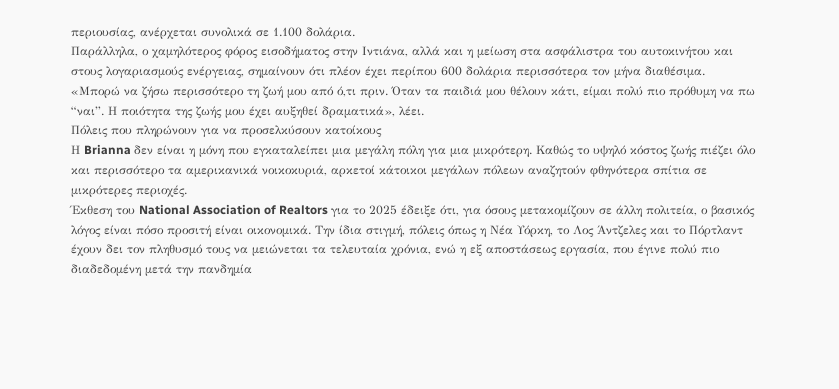περιουσίας, ανέρχεται συνολικά σε 1.100 δολάρια.
Παράλληλα, ο χαμηλότερος φόρος εισοδήματος στην Ιντιάνα, αλλά και η μείωση στα ασφάλιστρα του αυτοκινήτου και στους λογαριασμούς ενέργειας, σημαίνουν ότι πλέον έχει περίπου 600 δολάρια περισσότερα τον μήνα διαθέσιμα.
«Μπορώ να ζήσω περισσότερο τη ζωή μου από ό,τι πριν. Όταν τα παιδιά μου θέλουν κάτι, είμαι πολύ πιο πρόθυμη να πω “ναι”. Η ποιότητα της ζωής μου έχει αυξηθεί δραματικά», λέει.
Πόλεις που πληρώνουν για να προσελκύσουν κατοίκους
Η Brianna δεν είναι η μόνη που εγκαταλείπει μια μεγάλη πόλη για μια μικρότερη. Καθώς το υψηλό κόστος ζωής πιέζει όλο και περισσότερο τα αμερικανικά νοικοκυριά, αρκετοί κάτοικοι μεγάλων πόλεων αναζητούν φθηνότερα σπίτια σε μικρότερες περιοχές.
Έκθεση του National Association of Realtors για το 2025 έδειξε ότι, για όσους μετακομίζουν σε άλλη πολιτεία, ο βασικός λόγος είναι πόσο προσιτή είναι οικονομικά. Την ίδια στιγμή, πόλεις όπως η Νέα Υόρκη, το Λος Άντζελες και το Πόρτλαντ έχουν δει τον πληθυσμό τους να μειώνεται τα τελευταία χρόνια, ενώ η εξ αποστάσεως εργασία, που έγινε πολύ πιο διαδεδομένη μετά την πανδημία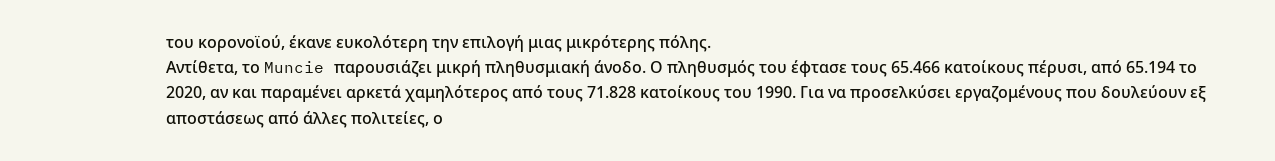του κορονοϊού, έκανε ευκολότερη την επιλογή μιας μικρότερης πόλης.
Αντίθετα, το Muncie παρουσιάζει μικρή πληθυσμιακή άνοδο. Ο πληθυσμός του έφτασε τους 65.466 κατοίκους πέρυσι, από 65.194 το 2020, αν και παραμένει αρκετά χαμηλότερος από τους 71.828 κατοίκους του 1990. Για να προσελκύσει εργαζομένους που δουλεύουν εξ αποστάσεως από άλλες πολιτείες, ο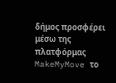δήμος προσφέρει μέσω της πλατφόρμας MakeMyMove το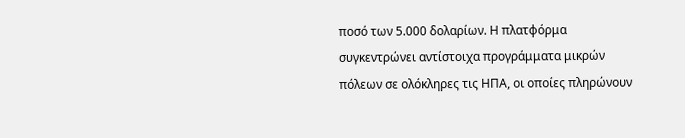ποσό των 5.000 δολαρίων. Η πλατφόρμα συγκεντρώνει αντίστοιχα προγράμματα μικρών πόλεων σε ολόκληρες τις ΗΠΑ, οι οποίες πληρώνουν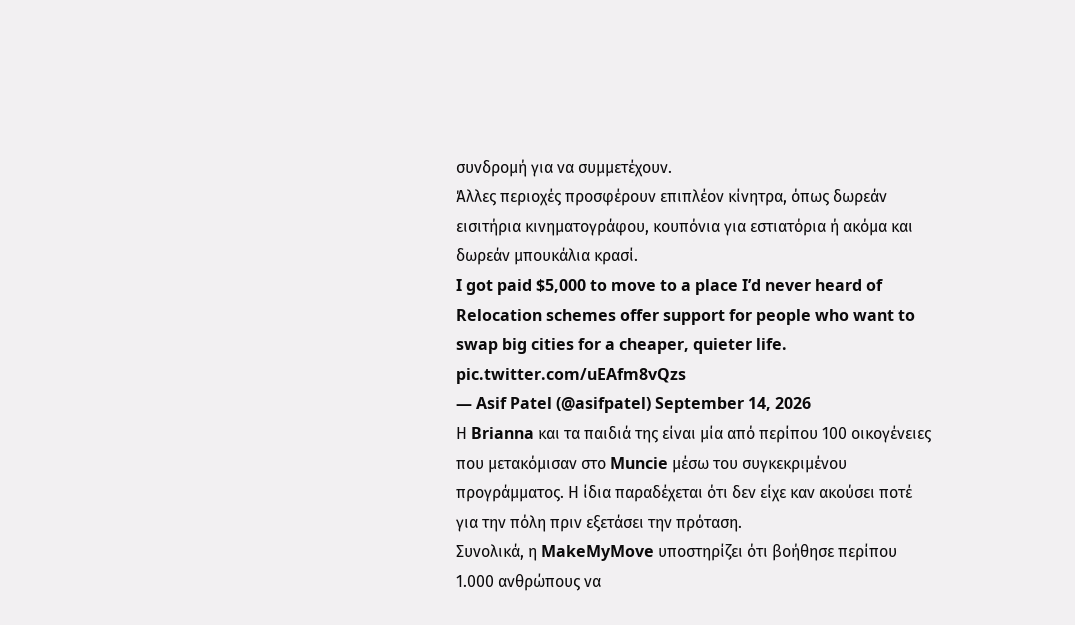συνδρομή για να συμμετέχουν.
Άλλες περιοχές προσφέρουν επιπλέον κίνητρα, όπως δωρεάν εισιτήρια κινηματογράφου, κουπόνια για εστιατόρια ή ακόμα και δωρεάν μπουκάλια κρασί.
I got paid $5,000 to move to a place I’d never heard of Relocation schemes offer support for people who want to swap big cities for a cheaper, quieter life. pic.twitter.com/uEAfm8vQzs
— Asif Patel (@asifpatel) September 14, 2026
Η Brianna και τα παιδιά της είναι μία από περίπου 100 οικογένειες που μετακόμισαν στο Muncie μέσω του συγκεκριμένου προγράμματος. Η ίδια παραδέχεται ότι δεν είχε καν ακούσει ποτέ για την πόλη πριν εξετάσει την πρόταση.
Συνολικά, η MakeMyMove υποστηρίζει ότι βοήθησε περίπου 1.000 ανθρώπους να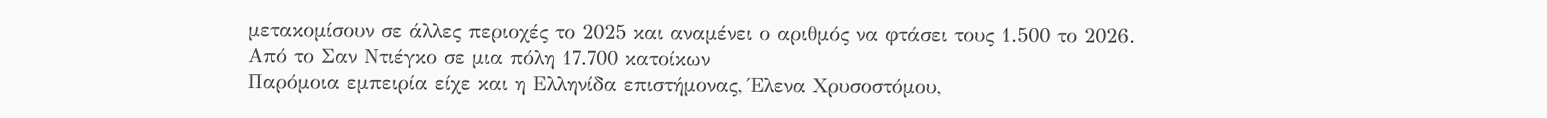μετακομίσουν σε άλλες περιοχές το 2025 και αναμένει ο αριθμός να φτάσει τους 1.500 το 2026.
Από το Σαν Ντιέγκο σε μια πόλη 17.700 κατοίκων
Παρόμοια εμπειρία είχε και η Ελληνίδα επιστήμονας, Έλενα Χρυσοστόμου,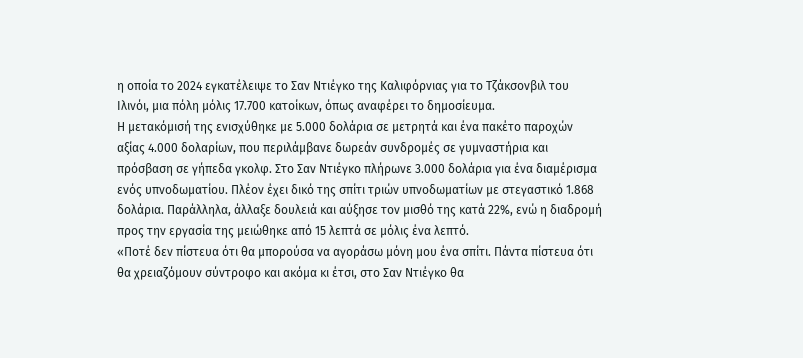η οποία το 2024 εγκατέλειψε το Σαν Ντιέγκο της Καλιφόρνιας για το Τζάκσονβιλ του Ιλινόι, μια πόλη μόλις 17.700 κατοίκων, όπως αναφέρει το δημοσίευμα.
Η μετακόμισή της ενισχύθηκε με 5.000 δολάρια σε μετρητά και ένα πακέτο παροχών αξίας 4.000 δολαρίων, που περιλάμβανε δωρεάν συνδρομές σε γυμναστήρια και πρόσβαση σε γήπεδα γκολφ. Στο Σαν Ντιέγκο πλήρωνε 3.000 δολάρια για ένα διαμέρισμα ενός υπνοδωματίου. Πλέον έχει δικό της σπίτι τριών υπνοδωματίων με στεγαστικό 1.868 δολάρια. Παράλληλα, άλλαξε δουλειά και αύξησε τον μισθό της κατά 22%, ενώ η διαδρομή προς την εργασία της μειώθηκε από 15 λεπτά σε μόλις ένα λεπτό.
«Ποτέ δεν πίστευα ότι θα μπορούσα να αγοράσω μόνη μου ένα σπίτι. Πάντα πίστευα ότι θα χρειαζόμουν σύντροφο και ακόμα κι έτσι, στο Σαν Ντιέγκο θα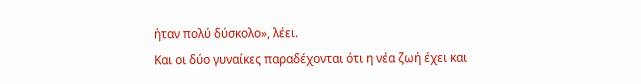ήταν πολύ δύσκολο», λέει.
Και οι δύο γυναίκες παραδέχονται ότι η νέα ζωή έχει και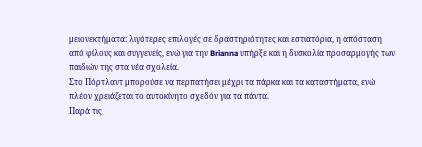μειονεκτήματα: λιγότερες επιλογές σε δραστηριότητες και εστιατόρια, η απόσταση από φίλους και συγγενείς, ενώ για την Brianna υπήρξε και η δυσκολία προσαρμογής των παιδιών της στα νέα σχολεία.
Στο Πόρτλαντ μπορούσε να περπατήσει μέχρι τα πάρκα και τα καταστήματα, ενώ πλέον χρειάζεται το αυτοκίνητο σχεδόν για τα πάντα.
Παρά τις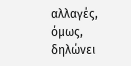αλλαγές, όμως, δηλώνει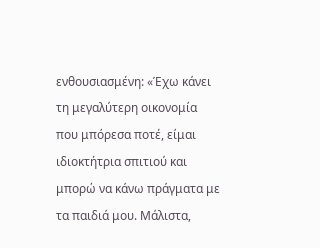ενθουσιασμένη: «Έχω κάνει τη μεγαλύτερη οικονομία που μπόρεσα ποτέ, είμαι ιδιοκτήτρια σπιτιού και μπορώ να κάνω πράγματα με τα παιδιά μου. Μάλιστα,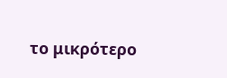το μικρότερο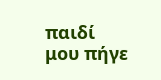παιδί μου πήγε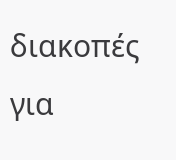διακοπές για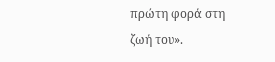πρώτη φορά στη ζωή του».